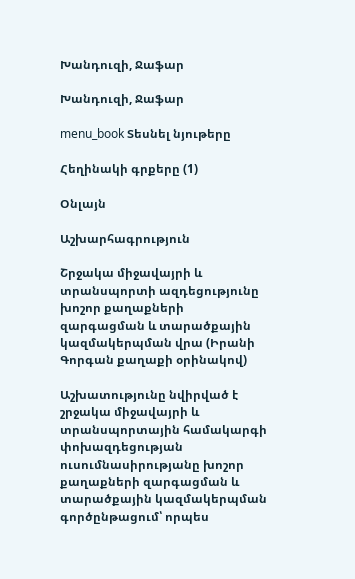Խանդուզի, Ջաֆար

Խանդուզի, Ջաֆար

menu_book Տեսնել նյութերը

Հեղինակի գրքերը (1)

Օնլայն

Աշխարհագրություն

Շրջակա միջավայրի և տրանսպորտի ազդեցությունը խոշոր քաղաքների զարգացման և տարածքային կազմակերպման վրա (Իրանի Գորգան քաղաքի օրինակով)

Աշխատությունը նվիրված է շրջակա միջավայրի և տրանսպորտային համակարգի փոխազդեցության ուսումնասիրությանը խոշոր քաղաքների զարգացման և տարածքային կազմակերպման գործընթացում՝ որպես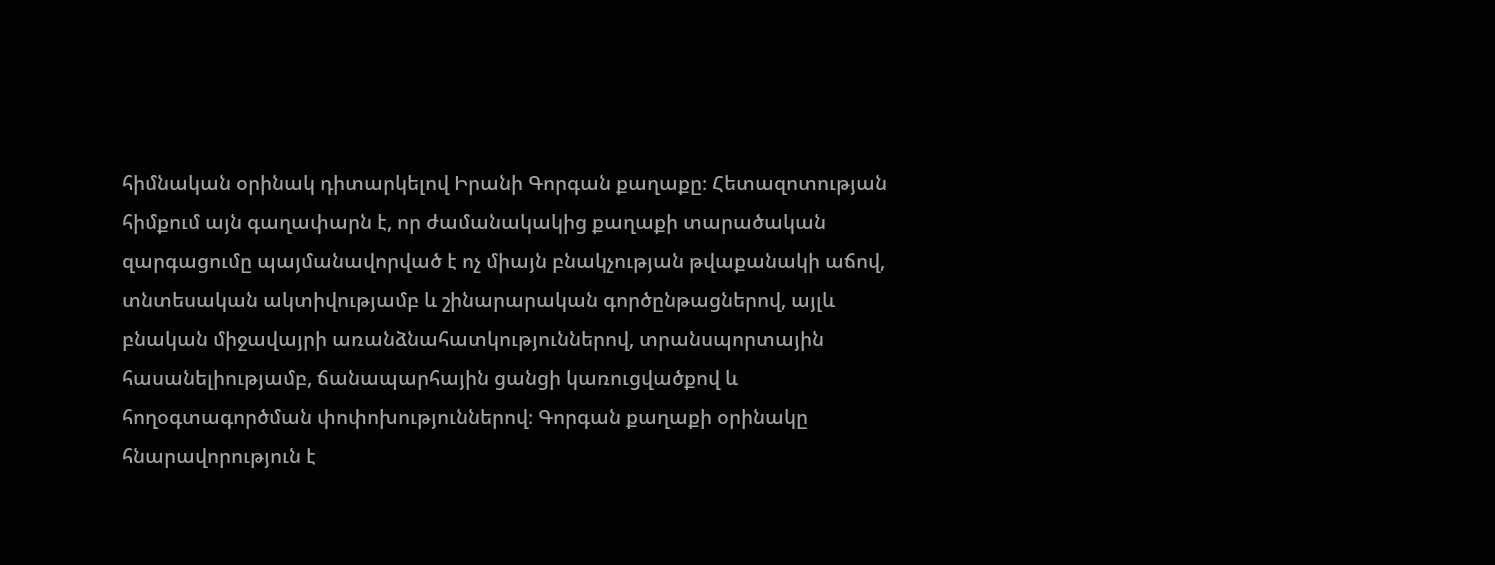հիմնական օրինակ դիտարկելով Իրանի Գորգան քաղաքը։ Հետազոտության հիմքում այն գաղափարն է, որ ժամանակակից քաղաքի տարածական զարգացումը պայմանավորված է ոչ միայն բնակչության թվաքանակի աճով, տնտեսական ակտիվությամբ և շինարարական գործընթացներով, այլև բնական միջավայրի առանձնահատկություններով, տրանսպորտային հասանելիությամբ, ճանապարհային ցանցի կառուցվածքով և հողօգտագործման փոփոխություններով։ Գորգան քաղաքի օրինակը հնարավորություն է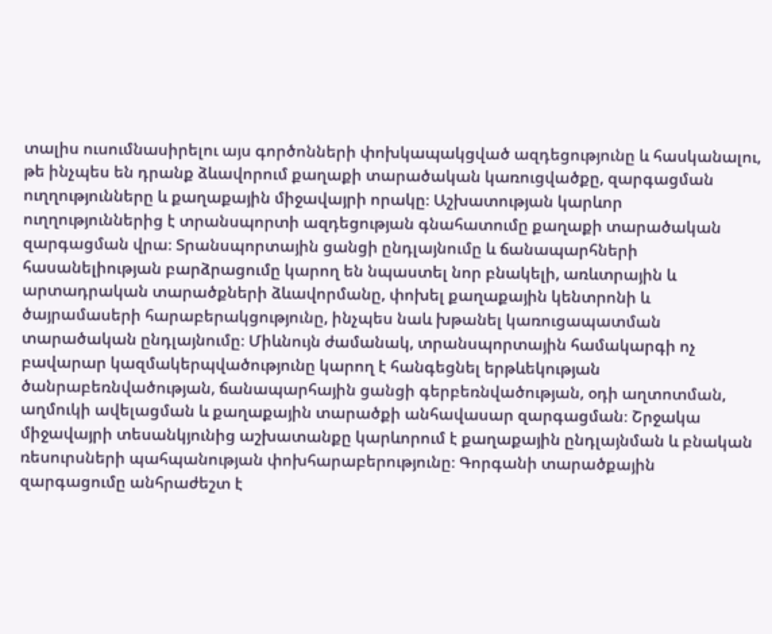տալիս ուսումնասիրելու այս գործոնների փոխկապակցված ազդեցությունը և հասկանալու, թե ինչպես են դրանք ձևավորում քաղաքի տարածական կառուցվածքը, զարգացման ուղղությունները և քաղաքային միջավայրի որակը։ Աշխատության կարևոր ուղղություններից է տրանսպորտի ազդեցության գնահատումը քաղաքի տարածական զարգացման վրա։ Տրանսպորտային ցանցի ընդլայնումը և ճանապարհների հասանելիության բարձրացումը կարող են նպաստել նոր բնակելի, առևտրային և արտադրական տարածքների ձևավորմանը, փոխել քաղաքային կենտրոնի և ծայրամասերի հարաբերակցությունը, ինչպես նաև խթանել կառուցապատման տարածական ընդլայնումը։ Միևնույն ժամանակ, տրանսպորտային համակարգի ոչ բավարար կազմակերպվածությունը կարող է հանգեցնել երթևեկության ծանրաբեռնվածության, ճանապարհային ցանցի գերբեռնվածության, օդի աղտոտման, աղմուկի ավելացման և քաղաքային տարածքի անհավասար զարգացման։ Շրջակա միջավայրի տեսանկյունից աշխատանքը կարևորում է քաղաքային ընդլայնման և բնական ռեսուրսների պահպանության փոխհարաբերությունը։ Գորգանի տարածքային զարգացումը անհրաժեշտ է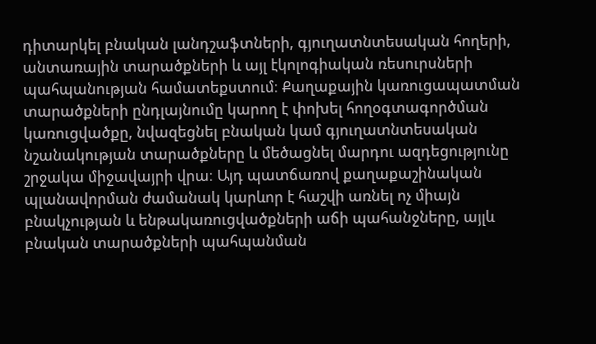դիտարկել բնական լանդշաֆտների, գյուղատնտեսական հողերի, անտառային տարածքների և այլ էկոլոգիական ռեսուրսների պահպանության համատեքստում։ Քաղաքային կառուցապատման տարածքների ընդլայնումը կարող է փոխել հողօգտագործման կառուցվածքը, նվազեցնել բնական կամ գյուղատնտեսական նշանակության տարածքները և մեծացնել մարդու ազդեցությունը շրջակա միջավայրի վրա։ Այդ պատճառով քաղաքաշինական պլանավորման ժամանակ կարևոր է հաշվի առնել ոչ միայն բնակչության և ենթակառուցվածքների աճի պահանջները, այլև բնական տարածքների պահպանման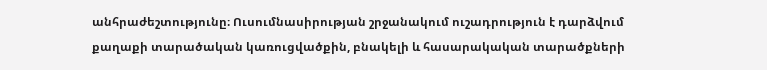անհրաժեշտությունը։ Ուսումնասիրության շրջանակում ուշադրություն է դարձվում քաղաքի տարածական կառուցվածքին, բնակելի և հասարակական տարածքների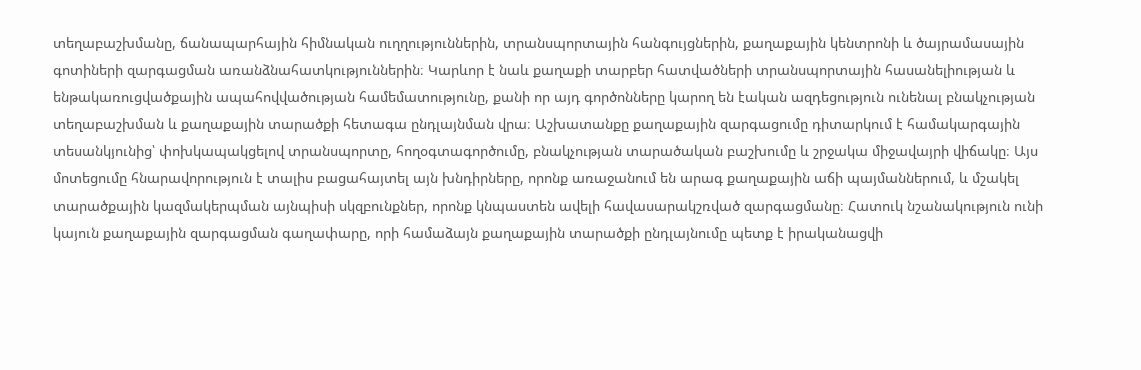տեղաբաշխմանը, ճանապարհային հիմնական ուղղություններին, տրանսպորտային հանգույցներին, քաղաքային կենտրոնի և ծայրամասային գոտիների զարգացման առանձնահատկություններին։ Կարևոր է նաև քաղաքի տարբեր հատվածների տրանսպորտային հասանելիության և ենթակառուցվածքային ապահովվածության համեմատությունը, քանի որ այդ գործոնները կարող են էական ազդեցություն ունենալ բնակչության տեղաբաշխման և քաղաքային տարածքի հետագա ընդլայնման վրա։ Աշխատանքը քաղաքային զարգացումը դիտարկում է համակարգային տեսանկյունից՝ փոխկապակցելով տրանսպորտը, հողօգտագործումը, բնակչության տարածական բաշխումը և շրջակա միջավայրի վիճակը։ Այս մոտեցումը հնարավորություն է տալիս բացահայտել այն խնդիրները, որոնք առաջանում են արագ քաղաքային աճի պայմաններում, և մշակել տարածքային կազմակերպման այնպիսի սկզբունքներ, որոնք կնպաստեն ավելի հավասարակշռված զարգացմանը։ Հատուկ նշանակություն ունի կայուն քաղաքային զարգացման գաղափարը, որի համաձայն քաղաքային տարածքի ընդլայնումը պետք է իրականացվի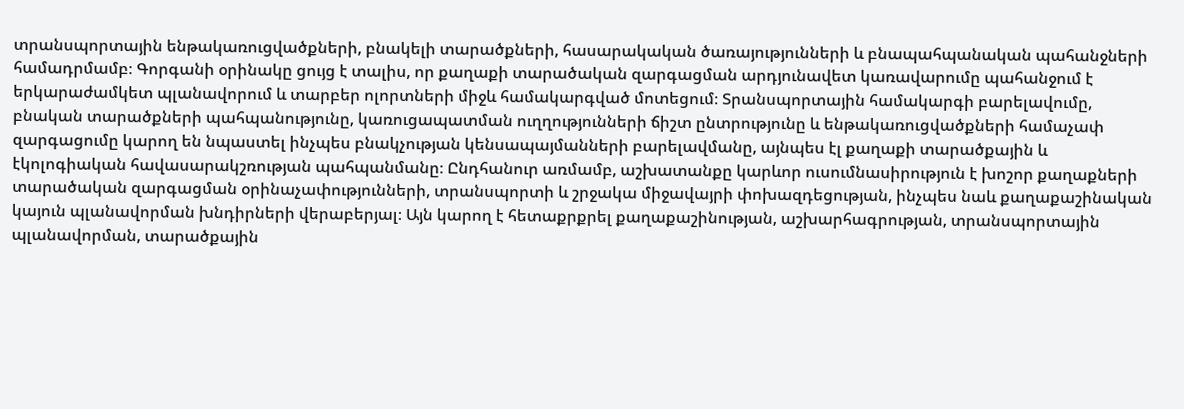տրանսպորտային ենթակառուցվածքների, բնակելի տարածքների, հասարակական ծառայությունների և բնապահպանական պահանջների համադրմամբ։ Գորգանի օրինակը ցույց է տալիս, որ քաղաքի տարածական զարգացման արդյունավետ կառավարումը պահանջում է երկարաժամկետ պլանավորում և տարբեր ոլորտների միջև համակարգված մոտեցում։ Տրանսպորտային համակարգի բարելավումը, բնական տարածքների պահպանությունը, կառուցապատման ուղղությունների ճիշտ ընտրությունը և ենթակառուցվածքների համաչափ զարգացումը կարող են նպաստել ինչպես բնակչության կենսապայմանների բարելավմանը, այնպես էլ քաղաքի տարածքային և էկոլոգիական հավասարակշռության պահպանմանը։ Ընդհանուր առմամբ, աշխատանքը կարևոր ուսումնասիրություն է խոշոր քաղաքների տարածական զարգացման օրինաչափությունների, տրանսպորտի և շրջակա միջավայրի փոխազդեցության, ինչպես նաև քաղաքաշինական կայուն պլանավորման խնդիրների վերաբերյալ։ Այն կարող է հետաքրքրել քաղաքաշինության, աշխարհագրության, տրանսպորտային պլանավորման, տարածքային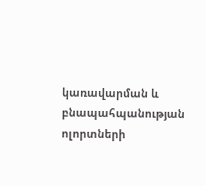կառավարման և բնապահպանության ոլորտների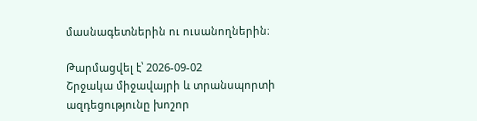մասնագետներին ու ուսանողներին։

Թարմացվել է՝ 2026-09-02
Շրջակա միջավայրի և տրանսպորտի ազդեցությունը խոշոր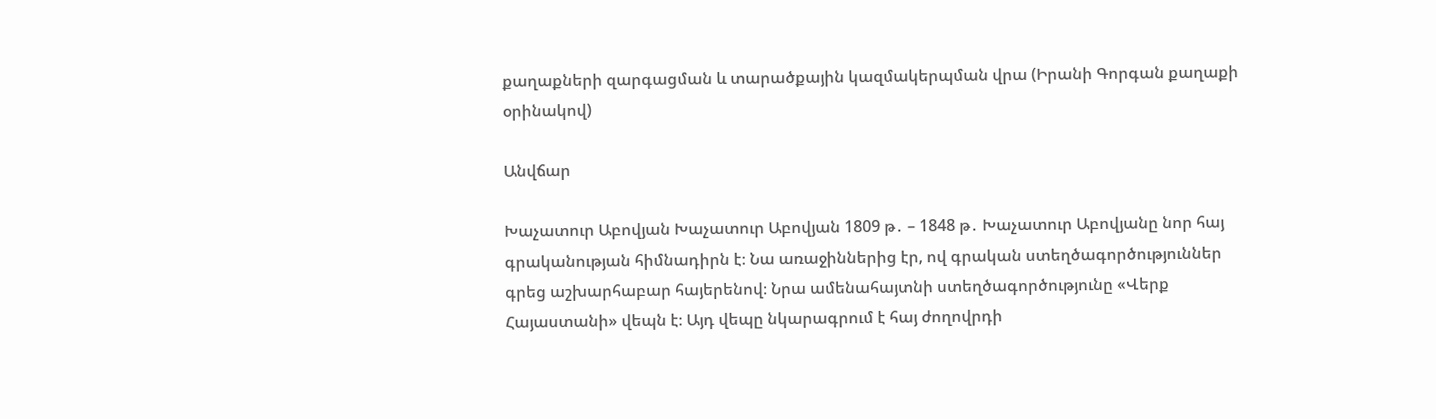քաղաքների զարգացման և տարածքային կազմակերպման վրա (Իրանի Գորգան քաղաքի օրինակով)

Անվճար

Խաչատուր Աբովյան Խաչատուր Աբովյան 1809 թ․ – 1848 թ․ Խաչատուր Աբովյանը նոր հայ գրականության հիմնադիրն է։ Նա առաջիններից էր, ով գրական ստեղծագործություններ գրեց աշխարհաբար հայերենով։ Նրա ամենահայտնի ստեղծագործությունը «Վերք Հայաստանի» վեպն է։ Այդ վեպը նկարագրում է հայ ժողովրդի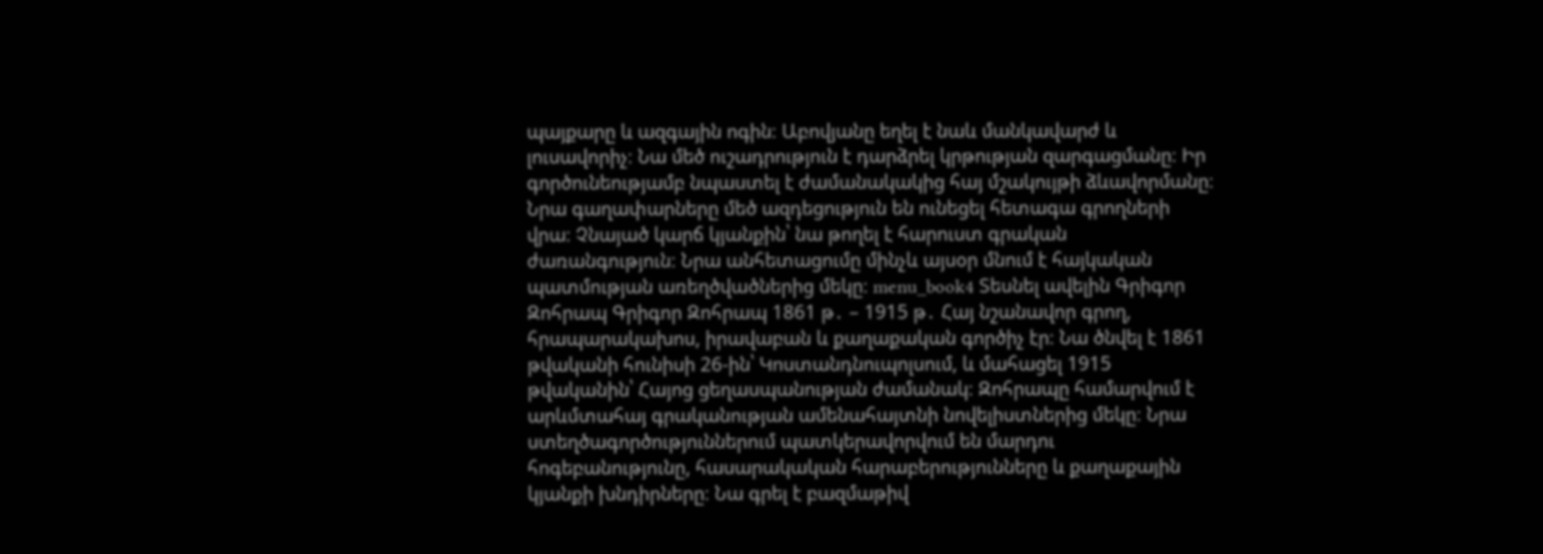պայքարը և ազգային ոգին։ Աբովյանը եղել է նաև մանկավարժ և լուսավորիչ։ Նա մեծ ուշադրություն է դարձրել կրթության զարգացմանը։ Իր գործունեությամբ նպաստել է ժամանակակից հայ մշակույթի ձևավորմանը։ Նրա գաղափարները մեծ ազդեցություն են ունեցել հետագա գրողների վրա։ Չնայած կարճ կյանքին՝ նա թողել է հարուստ գրական ժառանգություն։ Նրա անհետացումը մինչև այսօր մնում է հայկական պատմության առեղծվածներից մեկը։ menu_book4 Տեսնել ավելին Գրիգոր Զոհրապ Գրիգոր Զոհրապ 1861 թ․ – 1915 թ․ Հայ նշանավոր գրող, հրապարակախոս, իրավաբան և քաղաքական գործիչ էր։ Նա ծնվել է 1861 թվականի հունիսի 26-ին՝ Կոստանդնուպոլսում, և մահացել 1915 թվականին՝ Հայոց ցեղասպանության ժամանակ։ Զոհրապը համարվում է արևմտահայ գրականության ամենահայտնի նովելիստներից մեկը։ Նրա ստեղծագործություններում պատկերավորվում են մարդու հոգեբանությունը, հասարակական հարաբերությունները և քաղաքային կյանքի խնդիրները։ Նա գրել է բազմաթիվ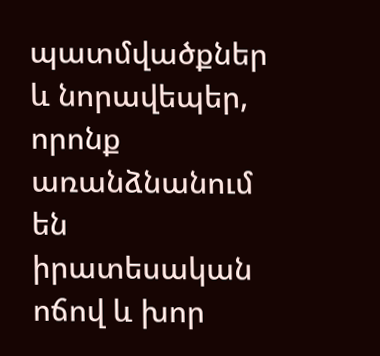պատմվածքներ և նորավեպեր, որոնք առանձնանում են իրատեսական ոճով և խոր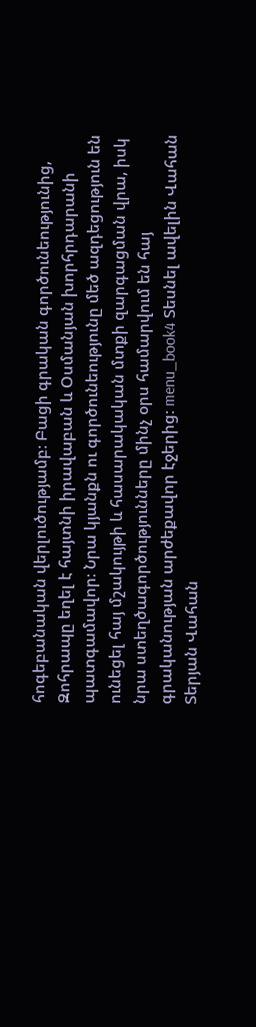հոգեբանական վերլուծությամբ։ Բացի գրական գործունեությունից, Զոհրապը եղել է հայտնի իրավաբան և Օսմանյան խորհրդարանի պատգամավոր։ Նրա կյանքն ու գործունեությունը մեծ ազդեցություն են ունեցել հայ մշակույթի և հասարակական մտքի զարգացման վրա, իսկ նրա ստեղծագործությունները մինչ օրս համարվում են հայ գրականության արժեքավոր էջերից։ menu_book4 Տեսնել ավելին Վահան Տերյան Վահան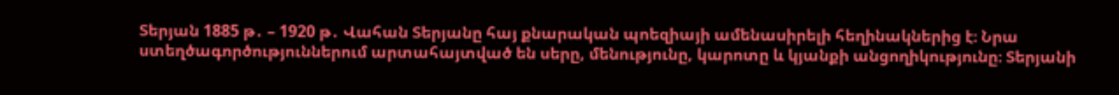Տերյան 1885 թ․ – 1920 թ․ Վահան Տերյանը հայ քնարական պոեզիայի ամենասիրելի հեղինակներից է։ Նրա ստեղծագործություններում արտահայտված են սերը, մենությունը, կարոտը և կյանքի անցողիկությունը։ Տերյանի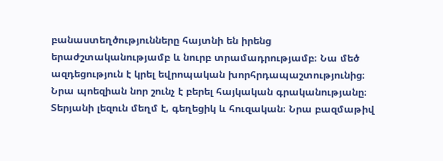բանաստեղծությունները հայտնի են իրենց երաժշտականությամբ և նուրբ տրամադրությամբ։ Նա մեծ ազդեցություն է կրել եվրոպական խորհրդապաշտությունից։ Նրա պոեզիան նոր շունչ է բերել հայկական գրականությանը։ Տերյանի լեզուն մեղմ է, գեղեցիկ և հուզական։ Նրա բազմաթիվ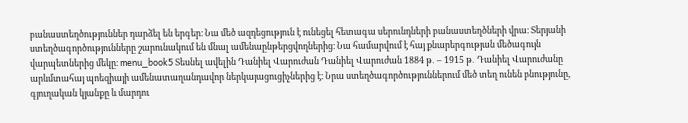բանաստեղծություններ դարձել են երգեր։ Նա մեծ ազդեցություն է ունեցել հետագա սերունդների բանաստեղծների վրա։ Տերյանի ստեղծագործությունները շարունակում են մնալ ամենաընթերցվողներից։ Նա համարվում է հայ քնարերգության մեծագույն վարպետներից մեկը։ menu_book5 Տեսնել ավելին Դանիել Վարուժան Դանիել Վարուժան 1884 թ․ – 1915 թ․ Դանիել Վարուժանը արևմտահայ պոեզիայի ամենատաղանդավոր ներկայացուցիչներից է։ Նրա ստեղծագործություններում մեծ տեղ ունեն բնությունը, գյուղական կյանքը և մարդու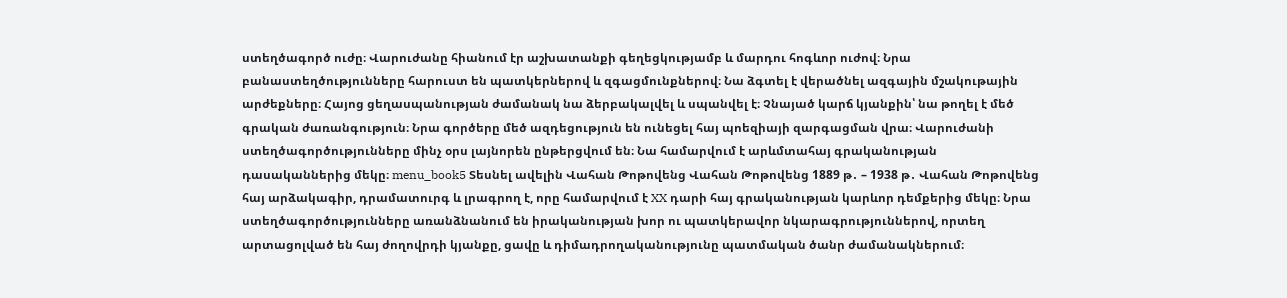ստեղծագործ ուժը։ Վարուժանը հիանում էր աշխատանքի գեղեցկությամբ և մարդու հոգևոր ուժով։ Նրա բանաստեղծությունները հարուստ են պատկերներով և զգացմունքներով։ Նա ձգտել է վերածնել ազգային մշակութային արժեքները։ Հայոց ցեղասպանության ժամանակ նա ձերբակալվել և սպանվել է։ Չնայած կարճ կյանքին՝ նա թողել է մեծ գրական ժառանգություն։ Նրա գործերը մեծ ազդեցություն են ունեցել հայ պոեզիայի զարգացման վրա։ Վարուժանի ստեղծագործությունները մինչ օրս լայնորեն ընթերցվում են։ Նա համարվում է արևմտահայ գրականության դասականներից մեկը։ menu_book5 Տեսնել ավելին Վահան Թոթովենց Վահան Թոթովենց 1889 թ․ – 1938 թ․ Վահան Թոթովենց հայ արձակագիր, դրամատուրգ և լրագրող է, որը համարվում է XX դարի հայ գրականության կարևոր դեմքերից մեկը։ Նրա ստեղծագործությունները առանձնանում են իրականության խոր ու պատկերավոր նկարագրություններով, որտեղ արտացոլված են հայ ժողովրդի կյանքը, ցավը և դիմադրողականությունը պատմական ծանր ժամանակներում։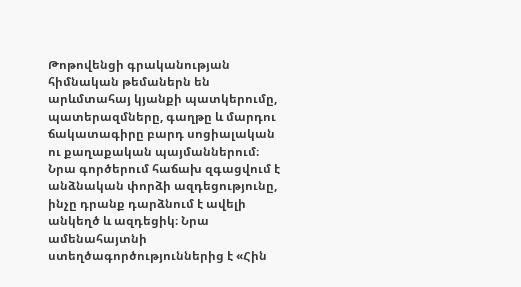Թոթովենցի գրականության հիմնական թեմաներն են արևմտահայ կյանքի պատկերումը, պատերազմները, գաղթը և մարդու ճակատագիրը բարդ սոցիալական ու քաղաքական պայմաններում։ Նրա գործերում հաճախ զգացվում է անձնական փորձի ազդեցությունը, ինչը դրանք դարձնում է ավելի անկեղծ և ազդեցիկ։ Նրա ամենահայտնի ստեղծագործություններից է «Հին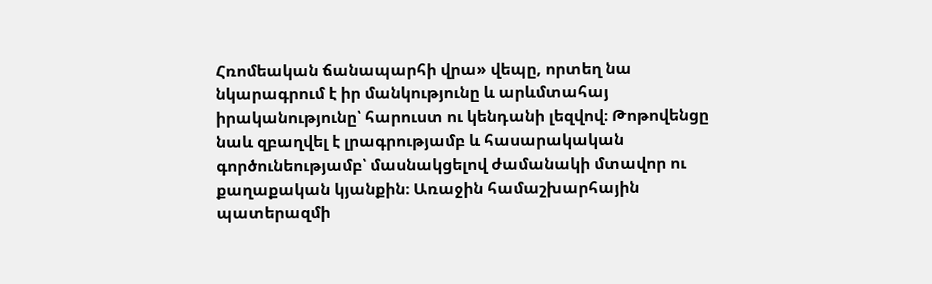Հռոմեական ճանապարհի վրա» վեպը, որտեղ նա նկարագրում է իր մանկությունը և արևմտահայ իրականությունը՝ հարուստ ու կենդանի լեզվով։ Թոթովենցը նաև զբաղվել է լրագրությամբ և հասարակական գործունեությամբ՝ մասնակցելով ժամանակի մտավոր ու քաղաքական կյանքին։ Առաջին համաշխարհային պատերազմի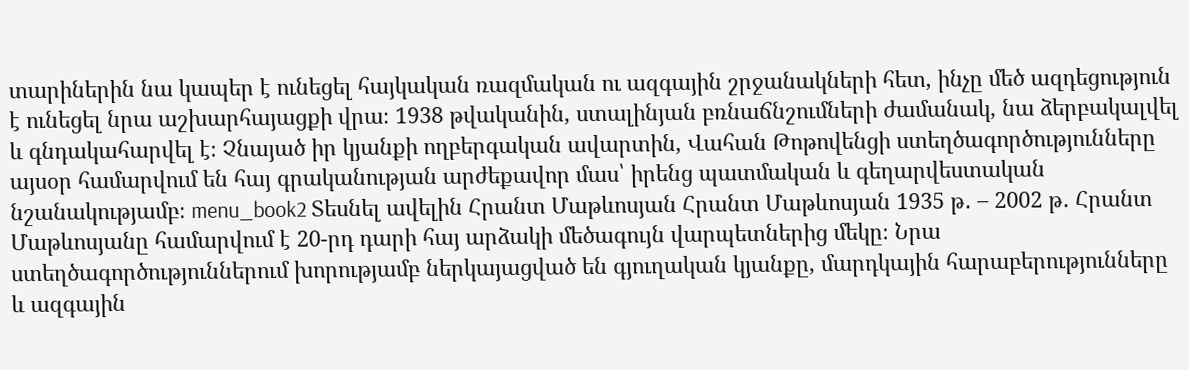տարիներին նա կապեր է ունեցել հայկական ռազմական ու ազգային շրջանակների հետ, ինչը մեծ ազդեցություն է ունեցել նրա աշխարհայացքի վրա։ 1938 թվականին, ստալինյան բռնաճնշումների ժամանակ, նա ձերբակալվել և գնդակահարվել է։ Չնայած իր կյանքի ողբերգական ավարտին, Վահան Թոթովենցի ստեղծագործությունները այսօր համարվում են հայ գրականության արժեքավոր մաս՝ իրենց պատմական և գեղարվեստական նշանակությամբ։ menu_book2 Տեսնել ավելին Հրանտ Մաթևոսյան Հրանտ Մաթևոսյան 1935 թ․ – 2002 թ․ Հրանտ Մաթևոսյանը համարվում է 20-րդ դարի հայ արձակի մեծագույն վարպետներից մեկը։ Նրա ստեղծագործություններում խորությամբ ներկայացված են գյուղական կյանքը, մարդկային հարաբերությունները և ազգային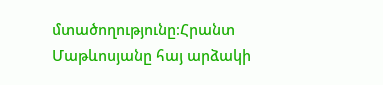մտածողությունը։Հրանտ Մաթևոսյանը հայ արձակի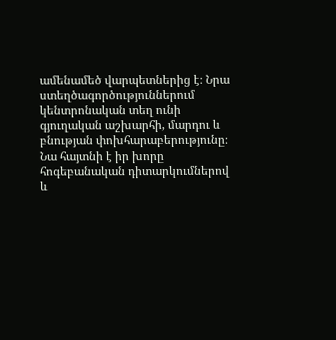ամենամեծ վարպետներից է։ Նրա ստեղծագործություններում կենտրոնական տեղ ունի գյուղական աշխարհի, մարդու և բնության փոխհարաբերությունը։ Նա հայտնի է իր խորը հոգեբանական դիտարկումներով և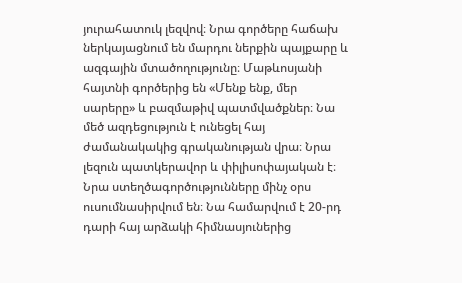յուրահատուկ լեզվով։ Նրա գործերը հաճախ ներկայացնում են մարդու ներքին պայքարը և ազգային մտածողությունը։ Մաթևոսյանի հայտնի գործերից են «Մենք ենք, մեր սարերը» և բազմաթիվ պատմվածքներ։ Նա մեծ ազդեցություն է ունեցել հայ ժամանակակից գրականության վրա։ Նրա լեզուն պատկերավոր և փիլիսոփայական է։ Նրա ստեղծագործությունները մինչ օրս ուսումնասիրվում են։ Նա համարվում է 20-րդ դարի հայ արձակի հիմնասյուներից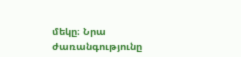մեկը։ Նրա ժառանգությունը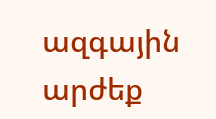ազգային արժեք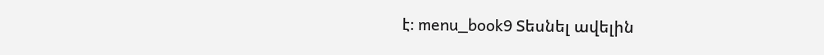է։ menu_book9 Տեսնել ավելին